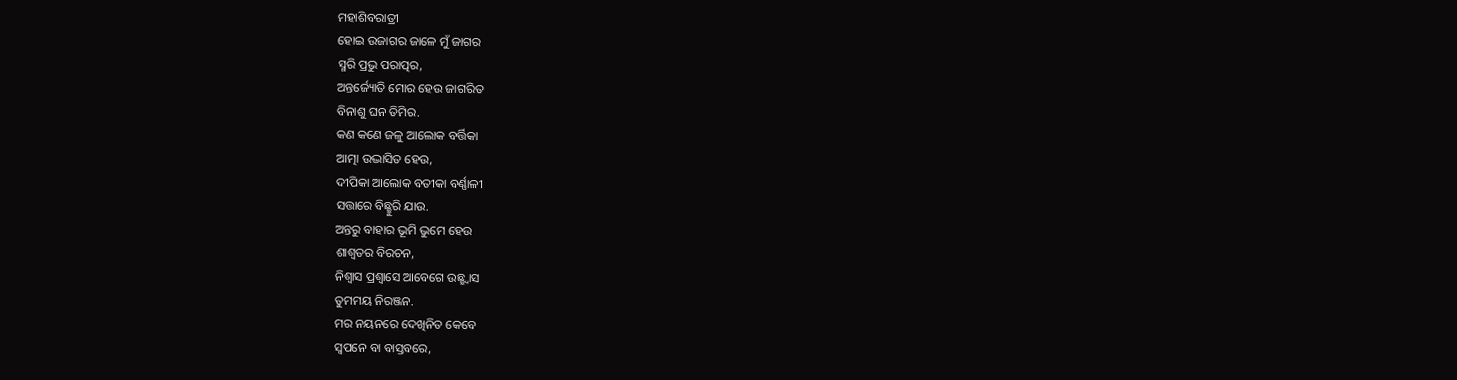ମହାଶିବରାତ୍ରୀ
ହୋଇ ଉଜାଗର ଜାଳେ ମୁଁ ଜାଗର
ସ୍ମରି ପ୍ରଭୁ ପରାତ୍ପର,
ଅନ୍ତର୍ଜ୍ୟୋତି ମୋର ହେଉ ଜାଗରିତ
ବିନାଶୁ ଘନ ତିମିର.
କଣ କଣେ ଜଳୁ ଆଲୋକ ବର୍ତ୍ତିକା
ଆତ୍ମା ଉଦ୍ଭାସିତ ହେଉ,
ଦୀପିକା ଆଲୋକ ବତୀକା ବର୍ଣ୍ଣାଳୀ
ସତ୍ତାରେ ବିଛ୍ଛୁରି ଯାଉ.
ଅନ୍ତରୁ ବାହାର ଭୂମି ଭୁମେ ହେଉ
ଶାଶ୍ବତର ବିରଚନ,
ନିଶ୍ବାସ ପ୍ରଶ୍ବାସେ ଆବେଗେ ଉଛ୍ଛ୍ବାସ
ତୁମମୟ ନିରଞ୍ଜନ.
ମର ନୟନରେ ଦେଖିନିତ କେବେ
ସ୍ୱପନେ ବା ବାସ୍ତବରେ,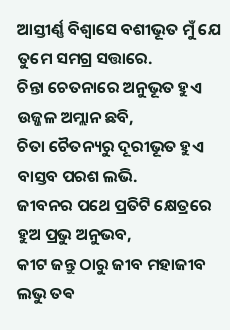ଆସ୍ତୀର୍ଣ୍ଣ ବିଶ୍ୱାସେ ବଶୀଭୂତ ମୁଁ ଯେ
ତୁମେ ସମଗ୍ର ସତ୍ତାରେ.
ଚିନ୍ତା ଚେତନାରେ ଅନୁଭୂତ ହୁଏ
ଉଜ୍ଜଳ ଅମ୍ଲାନ ଛବି,
ଚିତା ଚୈତନ୍ୟରୁ ଦୂରୀଭୂତ ହୁଏ
ବାସ୍ତବ ପରଶ ଲଭି.
ଜୀବନର ପଥେ ପ୍ରତିଟି କ୍ଷେତ୍ରରେ
ହୁଅ ପ୍ରଭୁ ଅନୁଭବ,
କୀଟ ଜନ୍ତୁ ଠାରୁ ଜୀବ ମହାଜୀବ
ଲଭୁ ତଵ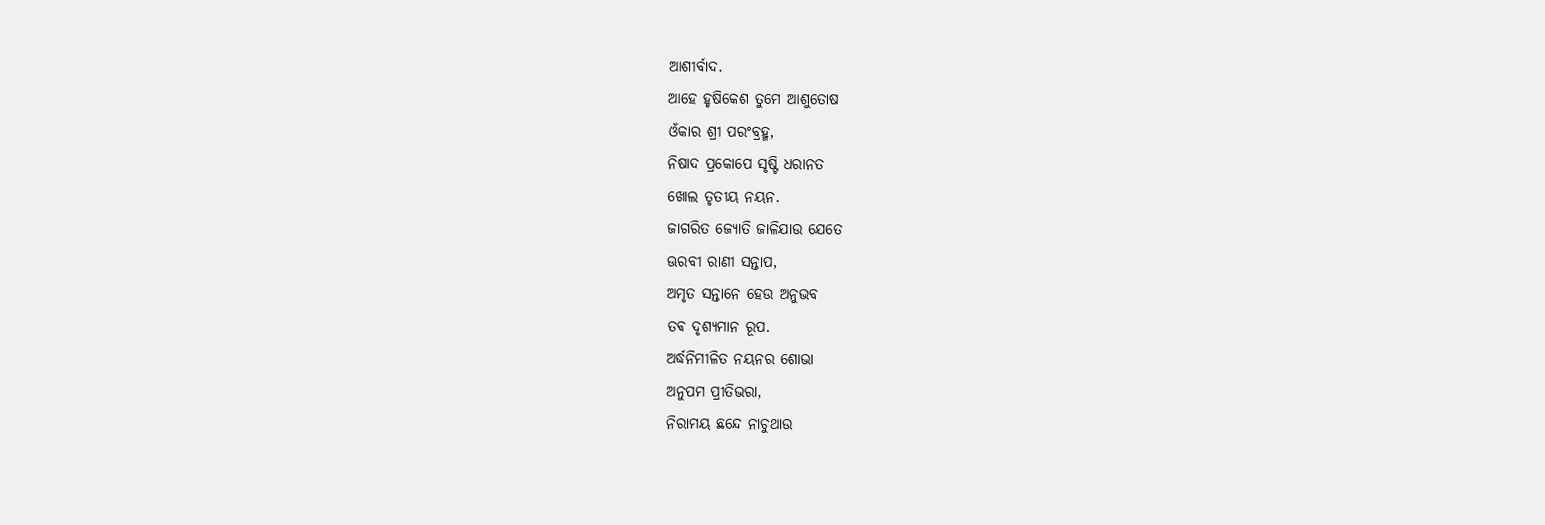ଆଶୀର୍ବାଦ.
ଆହେ ହୃଷିକେଶ ତୁମେ ଆଶୁତୋଷ
ଓଁକାର ଶ୍ରୀ ପରଂବ୍ରହ୍ମ,
ନିଷାଦ ପ୍ରକୋପେ ସୃଷ୍ଟି ଧରାନତ
ଖୋଲ ତୃତୀୟ ନୟନ.
ଜାଗରିତ ଜ୍ୟୋତି ଜାଳିଯାଉ ଯେତେ
ଊରବୀ ରାଣୀ ସନ୍ତାପ,
ଅମୃତ ସନ୍ତାନେ ହେଉ ଅନୁଭବ
ତଵ ଦୃଶ୍ୟମାନ ରୂପ.
ଅର୍ଦ୍ଧନିମୀଳିତ ନୟନର ଶୋଭା
ଅନୁପମ ପ୍ରୀତିଭରା,
ନିରାମୟ ଛନ୍ଦେ ନାଚୁଥାଉ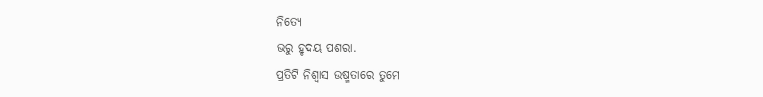ନିତ୍ୟେ
ଭରୁ ହୃଦୟ ପଶରା.
ପ୍ରତିଟି ନିଶ୍ୱାସ ଉଷ୍ମତାରେ ତୁମେ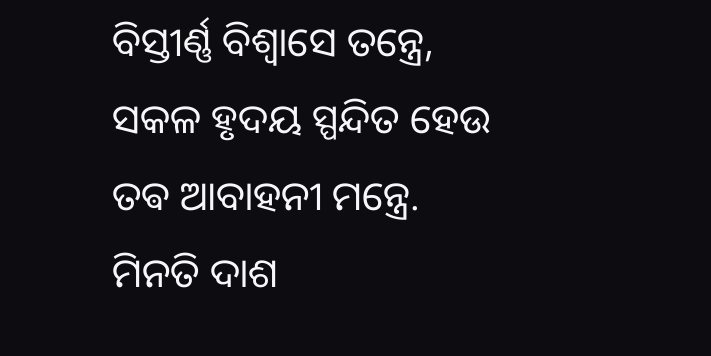ବିସ୍ତୀର୍ଣ୍ଣ ବିଶ୍ୱାସେ ତନ୍ତ୍ରେ,
ସକଳ ହୃଦୟ ସ୍ପନ୍ଦିତ ହେଉ
ତଵ ଆବାହନୀ ମନ୍ତ୍ରେ.
ମିନତି ଦାଶ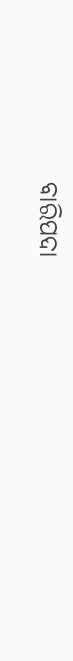ବାରିପଦା